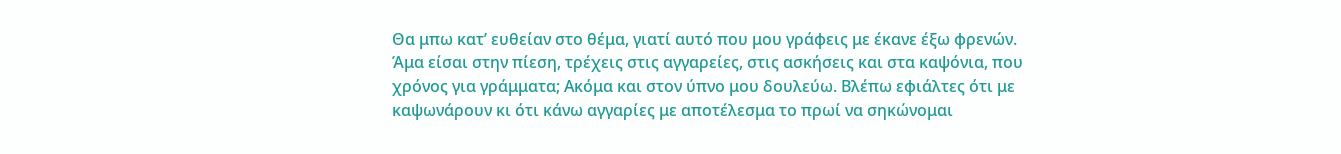Θα μπω κατ’ ευθείαν στο θέμα, γιατί αυτό που μου γράφεις με έκανε έξω φρενών. Άμα είσαι στην πίεση, τρέχεις στις αγγαρείες, στις ασκήσεις και στα καψόνια, που χρόνος για γράμματα; Ακόμα και στον ύπνο μου δουλεύω. Βλέπω εφιάλτες ότι με καψωνάρουν κι ότι κάνω αγγαρίες με αποτέλεσμα το πρωί να σηκώνομαι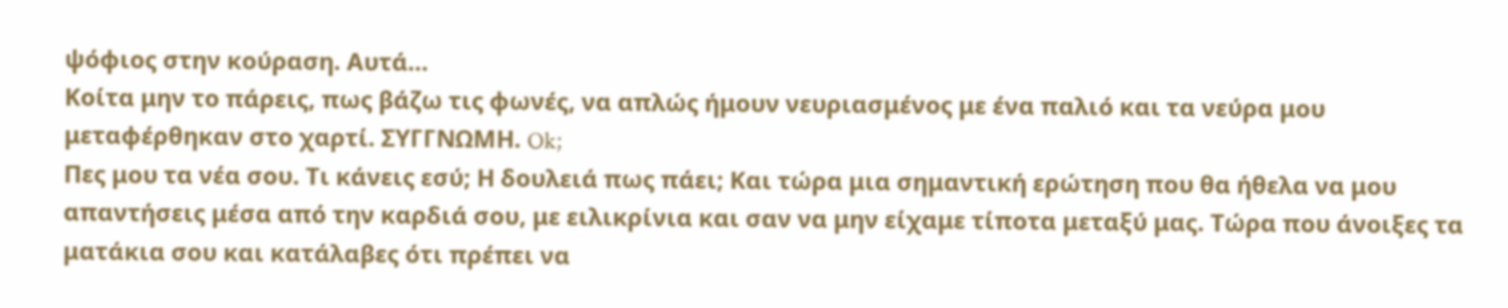ψόφιος στην κούραση. Αυτά…
Κοίτα μην το πάρεις, πως βάζω τις φωνές, να απλώς ήμουν νευριασμένος με ένα παλιό και τα νεύρα μου μεταφέρθηκαν στο χαρτί. ΣΥΓΓΝΩΜΗ. Ok;
Πες μου τα νέα σου. Τι κάνεις εσύ; Η δουλειά πως πάει; Και τώρα μια σημαντική ερώτηση που θα ήθελα να μου απαντήσεις μέσα από την καρδιά σου, με ειλικρίνια και σαν να μην είχαμε τίποτα μεταξύ μας. Τώρα που άνοιξες τα ματάκια σου και κατάλαβες ότι πρέπει να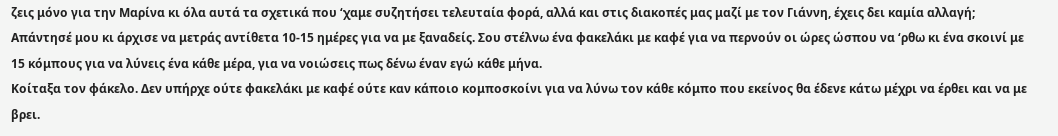ζεις μόνο για την Μαρίνα κι όλα αυτά τα σχετικά που ‘χαμε συζητήσει τελευταία φορά, αλλά και στις διακοπές μας μαζί με τον Γιάννη, έχεις δει καμία αλλαγή;
Απάντησέ μου κι άρχισε να μετράς αντίθετα 10-15 ημέρες για να με ξαναδείς. Σου στέλνω ένα φακελάκι με καφέ για να περνούν οι ώρες ώσπου να ‘ρθω κι ένα σκοινί με 15 κόμπους για να λύνεις ένα κάθε μέρα, για να νοιώσεις πως δένω έναν εγώ κάθε μήνα.
Κοίταξα τον φάκελο. Δεν υπήρχε ούτε φακελάκι με καφέ ούτε καν κάποιο κομποσκοίνι για να λύνω τον κάθε κόμπο που εκείνος θα έδενε κάτω μέχρι να έρθει και να με βρει.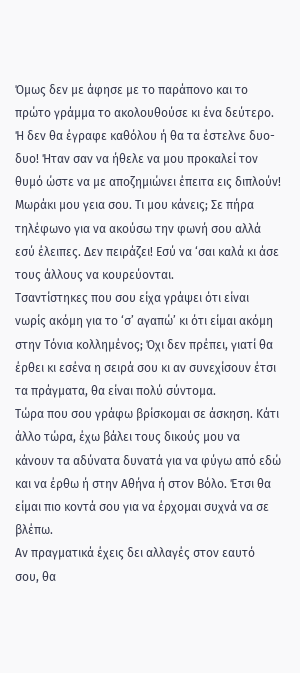Όμως δεν με άφησε με το παράπονο και το πρώτο γράμμα το ακολουθούσε κι ένα δεύτερο. Ή δεν θα έγραφε καθόλου ή θα τα έστελνε δυο-δυο! Ήταν σαν να ήθελε να μου προκαλεί τον θυμό ώστε να με αποζημιώνει έπειτα εις διπλούν!
Μωράκι μου γεια σου. Τι μου κάνεις; Σε πήρα τηλέφωνο για να ακούσω την φωνή σου αλλά εσύ έλειπες. Δεν πειράζει! Εσύ να ‘σαι καλά κι άσε τους άλλους να κουρεύονται.
Τσαντίστηκες που σου είχα γράψει ότι είναι νωρίς ακόμη για το ‘σ’ αγαπώ’ κι ότι είμαι ακόμη στην Τόνια κολλημένος; Όχι δεν πρέπει, γιατί θα έρθει κι εσένα η σειρά σου κι αν συνεχίσουν έτσι τα πράγματα, θα είναι πολύ σύντομα.
Τώρα που σου γράφω βρίσκομαι σε άσκηση. Κάτι άλλο τώρα, έχω βάλει τους δικούς μου να κάνουν τα αδύνατα δυνατά για να φύγω από εδώ και να έρθω ή στην Αθήνα ή στον Βόλο. Έτσι θα είμαι πιο κοντά σου για να έρχομαι συχνά να σε βλέπω.
Αν πραγματικά έχεις δει αλλαγές στον εαυτό σου, θα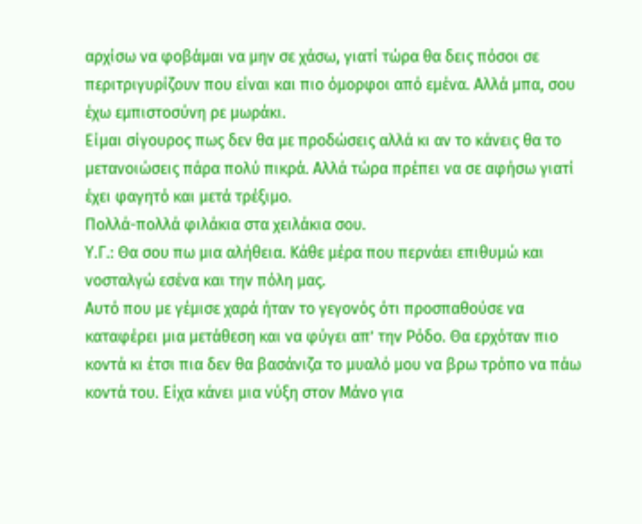αρχίσω να φοβάμαι να μην σε χάσω, γιατί τώρα θα δεις πόσοι σε περιτριγυρίζουν που είναι και πιο όμορφοι από εμένα. Αλλά μπα, σου έχω εμπιστοσύνη ρε μωράκι.
Είμαι σίγουρος πως δεν θα με προδώσεις αλλά κι αν το κάνεις θα το μετανοιώσεις πάρα πολύ πικρά. Αλλά τώρα πρέπει να σε αφήσω γιατί έχει φαγητό και μετά τρέξιμο.
Πολλά-πολλά φιλάκια στα χειλάκια σου.
Υ.Γ.: Θα σου πω μια αλήθεια. Κάθε μέρα που περνάει επιθυμώ και νοσταλγώ εσένα και την πόλη μας.
Αυτό που με γέμισε χαρά ήταν το γεγονός ότι προσπαθούσε να καταφέρει μια μετάθεση και να φύγει απ’ την Ρόδο. Θα ερχόταν πιο κοντά κι έτσι πια δεν θα βασάνιζα το μυαλό μου να βρω τρόπο να πάω κοντά του. Είχα κάνει μια νύξη στον Μάνο για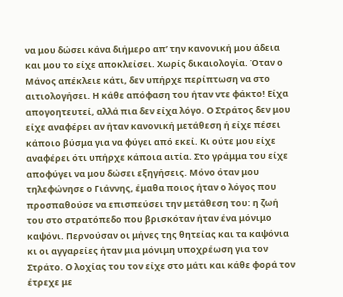να μου δώσει κάνα διήμερο απ’ την κανονική μου άδεια και μου το είχε αποκλείσει. Χωρίς δικαιολογία. Όταν ο Μάνος απέκλειε κάτι, δεν υπήρχε περίπτωση να στο αιτιολογήσει. Η κάθε απόφαση του ήταν ντε φάκτο! Είχα απογοητευτεί, αλλά πια δεν είχα λόγο. Ο Στράτος δεν μου είχε αναφέρει αν ήταν κανονική μετάθεση ή είχε πέσει κάποιο βύσμα για να φύγει από εκεί. Κι ούτε μου είχε αναφέρει ότι υπήρχε κάποια αιτία. Στο γράμμα του είχε αποφύγει να μου δώσει εξηγήσεις. Μόνο όταν μου τηλεφώνησε ο Γιάννης, έμαθα ποιος ήταν ο λόγος που προσπαθούσε να επισπεύσει την μετάθεση του: η ζωή του στο στρατόπεδο που βρισκόταν ήταν ένα μόνιμο καψόνι. Περνούσαν οι μήνες της θητείας και τα καψόνια κι οι αγγαρείες ήταν μια μόνιμη υποχρέωση για τον Στράτο. Ο λοχίας του τον είχε στο μάτι και κάθε φορά τον έτρεχε με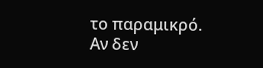το παραμικρό. Αν δεν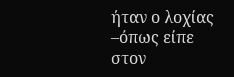ήταν ο λοχίας –όπως είπε στον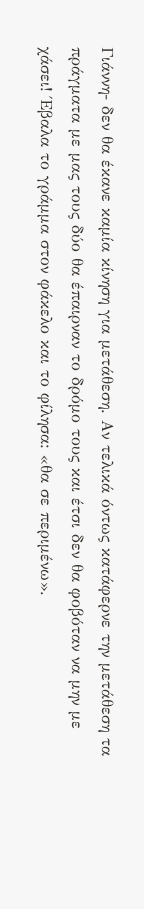Γιάννη- δεν θα έκανε καμία κίνηση για μετάθεση. Αν τελικά όντως κατάφερνε την μετάθεση τα πράγματα με μας τους δύο θα έπαιρναν το δρόμο τους και έτσι δεν θα φοβόταν να μην με χάσει! Έβαλα το γράμμα στον φάκελο και το φίλησα: «θα σε περιμένω».